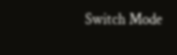Switch Mode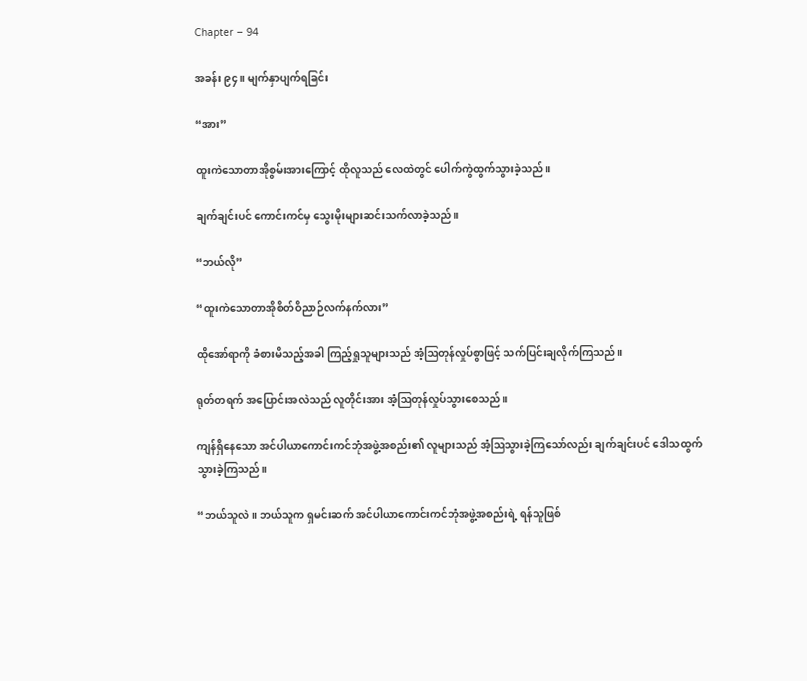Chapter – 94

အခန်း ၉၄။ မျက်နှာပျက်ရခြင်း

“အား”

ထူးကဲသောတာအိုစွမ်းအားကြောင့် ထိုလူသည် လေထဲတွင် ပေါက်ကွဲထွက်သွားခဲ့သည်။

ချက်‌ချင်းပင် ကောင်းကင်မှ သွေးမိုးများဆင်းသက်လာခဲ့သည်။

“ဘယ်လို”

“ထူးကဲသောတာအိုစိတ်ဝိညာဉ်လက်နက်လား”

ထိုအော်ရာကို ခံစားမိသည့်အခါ ကြည့်ရှုသူများသည် အံ့ဩတုန်လှုပ်စွာဖြင့် သက်ပြင်းချလိုက်ကြသည်။

ရုတ်တရက် အပြောင်းအလဲသည် လူတိုင်းအား အံ့ဩတုန်လှုပ်သွားစေသည်။

ကျန်ရှိနေသော အင်ပါယာကောင်းကင်ဘုံအဖွဲ့အစည်း၏ လူများသည် အံ့ဩသွားခဲ့ကြသော်လည်း ချက်ချင်းပင် ဒေါသထွက်သွားခဲ့ကြသည်။

“ဘယ်သူလဲ။ ဘယ်သူက ရှမင်းဆက် အင်ပါယာကောင်းကင်ဘုံအဖွဲ့အစည်းရဲ့ ရန်သူဖြစ်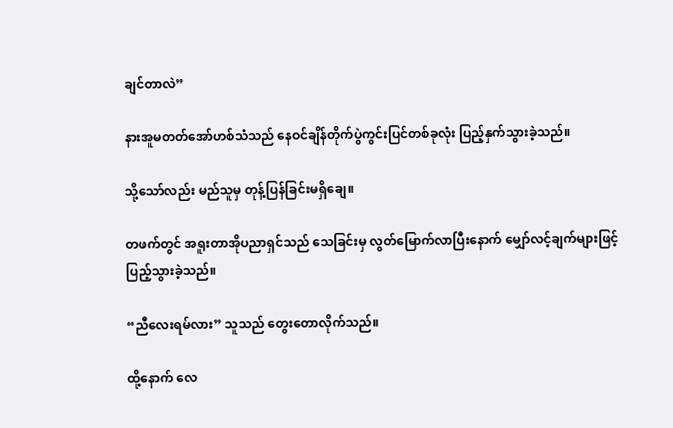ချင်တာလဲ”

နားအူမတတ်အော်ဟစ်သံသည် နေဝင်ချိန်တိုက်ပွဲကွင်းပြင်တစ်ခုလုံး ပြည့်နှက်သွားခဲ့သည်။

သို့သော်လည်း မည်သူမှ တုန့်ပြန်ခြင်းမရှိချေ။

တဖက်တွင် အရူးတာအိုပညာရှင်သည် သေခြင်းမှ လွတ်မြောက်လာပြီးနောက် မျှော်လင့်ချက်များဖြင့် ပြည့်သွားခဲ့သည်။

“ညီလေးရမ်လား” သူသည် တွေးတောလိုက်သည်။

ထို့နောက် လေ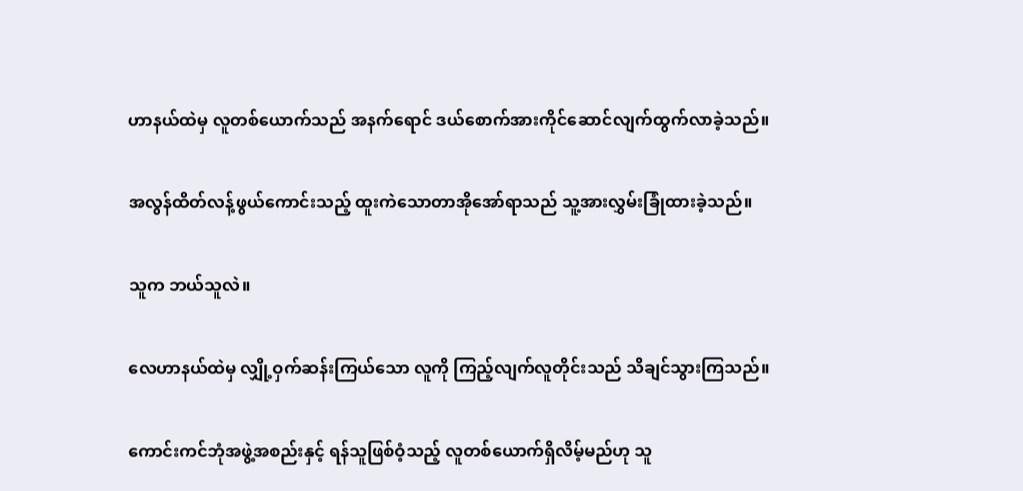ဟာနယ်ထဲမှ လူတစ်ယောက်သည် အနက်ရောင် ဒယ်စောက်‌အား‌ကိုင်ဆောင်လျက်ထွက်လာခဲ့သည်။

အလွန်ထိတ်လန့်ဖွယ်ကောင်းသည့် ထူးကဲသောတာအိုအော်ရာသည် သူ့အားလွှမ်းခြုံထားခဲ့သည်။

သူက ဘယ်သူလဲ။

လေဟာနယ်ထဲမှ လျှို့ဝှက်ဆန်းကြယ်သော လူကို ကြည့်လျက်လူတိုင်းသည် သိချင်သွားကြသည်။

ကောင်းကင်ဘုံအဖွဲ့အစည်းနှင့် ရန်သူဖြစ်ဝံ့သည့် လူတစ်ယောက်ရှိလိမ့်မည်ဟု သူ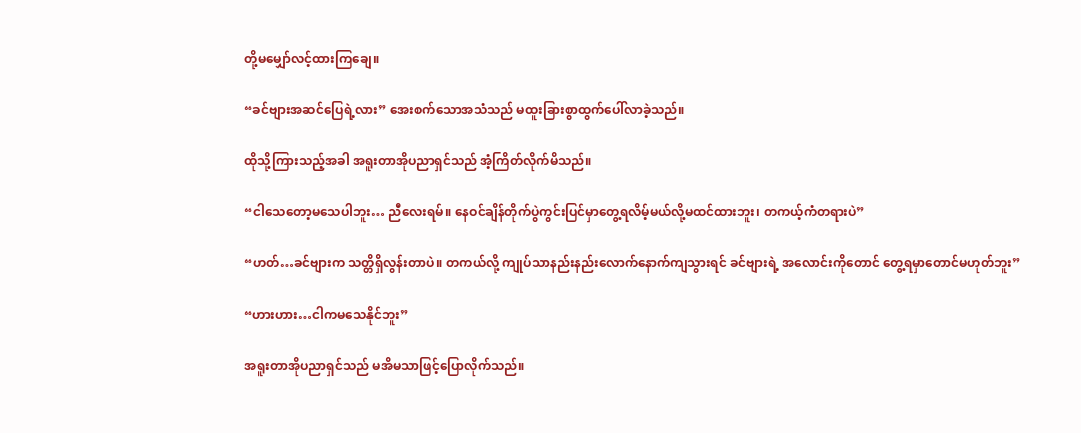တို့မမျှော်လင့်ထားကြချေ။

“ခင်ဗျားအဆင်ပြေရဲ့လား” အေးစက်သောအသံသည် မထူးခြားစွာထွက်ပေါ်လာခဲ့သည်။

ထိုသို့ကြားသည့်အခါ အရူးတာအိုပညာရှင်သည် အံ့ကြိတ်လိုက်မိသည်။

“ငါသေတော့မသေပါဘူး… ညီလေးရမ်။ နေဝင်ချိန်တိုက်ပွဲကွင်းပြင်မှာတွေ့ရလိမ့်မယ်လို့မထင်ထားဘူး၊ တကယ့်ကံတရားပဲ”

“ဟတ်…ခင်ဗျားက သတ္တိရှိလွန်းတာပဲ။ တကယ်လို့ ကျုပ်သာနည်းနည်းလောက်နောက်ကျသွားရင် ခင်ဗျားရဲ့ အလောင်းကိုတောင် တွေ့ရမှာ‌တောင်မဟုတ်ဘူး”

“ဟားဟား…ငါကမသေနိုင်ဘူး”

အရူးတာအိုပညာရှင်သည် မအိမသာဖြင့်ပြောလိုက်သည်။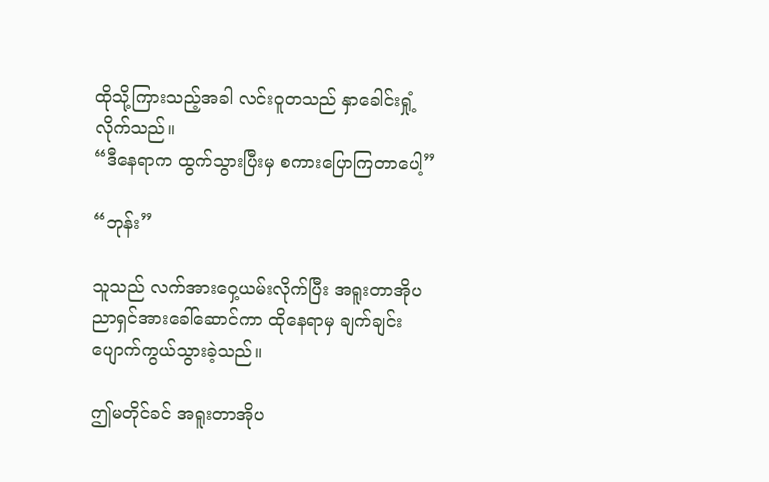ထိုသို့ကြားသည့်အခါ လင်းဝူတသည် နှာခေါင်းရှုံ့လိုက်သည်။
“ဒီနေရာက ထွက်သွားပြီးမှ စကားပြောကြတာပေါ့”

“ဘုန်း”

သူသည် လက်အားဝှေ့ယမ်းလိုက်ပြီး အရူးတာအိုပညာရှင်အားခေါ်ဆောင်ကာ ထိုနေရာမှ ချက်ချင်းပျောက်ကွယ်သွားခဲ့သည်။

ဤမတိုင်ခင် အရူးတာအိုပ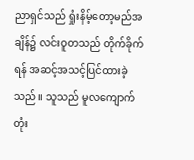ညာရှင်သည် ရှုံးနိမ့်တော့မည်အချိန်၌ လင်းဝူတသည် တိုက်ခိုက်ရန် အဆင့်အသင့်ပြင်ထားခဲ့သည်။ သူသည် မူလကျောက်တုံး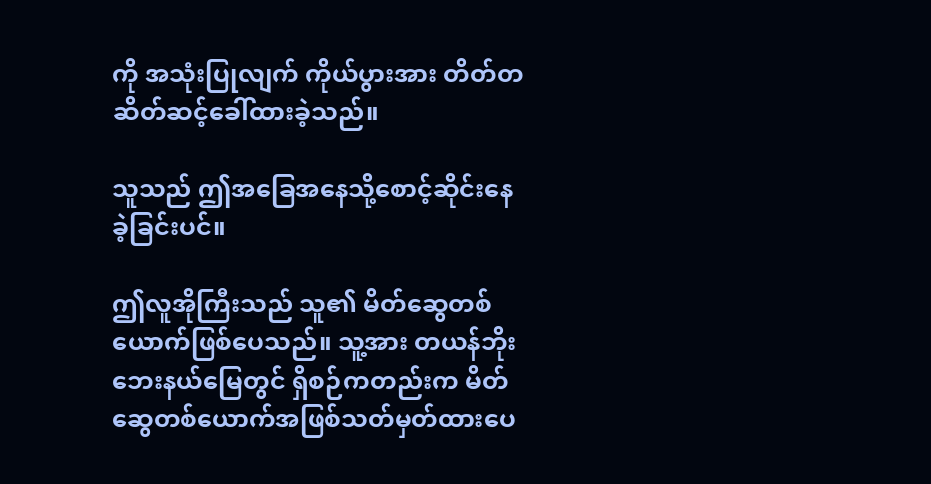ကို အသုံးပြုလျက် ကိုယ်ပွားအား တိတ်တဆိတ်ဆင့်ခေါ်ထားခဲ့သည်။

သူသည် ဤအခြေအနေသို့စောင့်ဆိုင်းနေခဲ့ခြင်းပင်။

ဤလူအိုကြီးသည် သူ၏ မိတ်ဆွေတစ်ယောက်ဖြစ်ပေသည်။ သူ့အား တယန်ဘိုးဘေးနယ်မြေတွင် ရှိစဉ်ကတည်းက မိတ်ဆွေတစ်ယောက်အဖြစ်သတ်မှတ်ထားပေ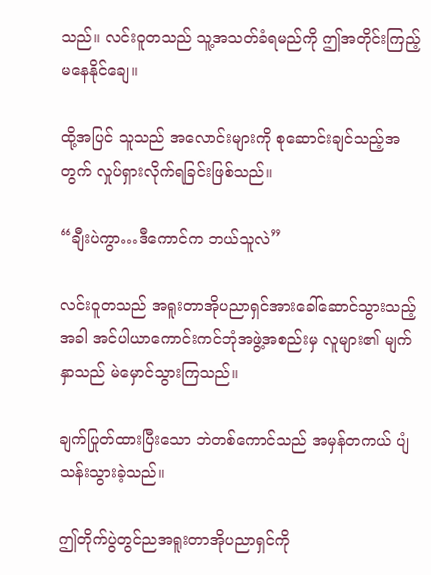သည်။ လင်းဝူတသည် သူ့အသတ်ခံရမည်ကို ဤအတိုင်းကြည့်မနေနိုင်ချေ။

ထို့အပြင် သူသည် အလောင်းများကို စုဆောင်းချင်သည့်အတွက် လှုပ်ရှားလိုက်ရခြင်းဖြစ်သည်။

“ချီးပဲကွာ…ဒီကောင်က ဘယ်သူလဲ”

လင်းဝူတသည် အရူးတာအိုပညာရှင်အားခေါ်ဆောင်သွားသည့်အခါ အင်ပါယာကောင်းကင်ဘုံအဖွဲ့အစည်းမှ လူများ၏ မျက်နှာသည် မဲမှောင်သွားကြသည်။

ချက်ပြုတ်ထားပြီးသော ဘဲတစ်ကောင်သည် အမှန်တကယ် ပျံသန်းသွားခဲ့သည်။

ဤတိုက်ပွဲတွင်ညအရူးတာအိုပညာရှင်ကို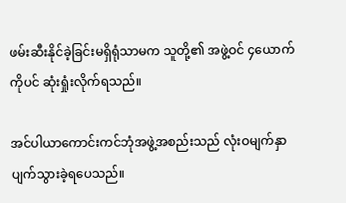ဖမ်းဆီးနိုင်ခဲ့ခြင်းမရှိရုံသာမက သူတို့၏ အဖွဲ့ဝင် ၄ယောက်ကိုပင် ဆုံးရှုံးလိုက်ရသည်။

အင်ပါယာကောင်းကင်ဘုံအဖွဲ့အစည်းသည် လုံးဝမျက်နှာပျက်သွားခဲ့ရပေသည်။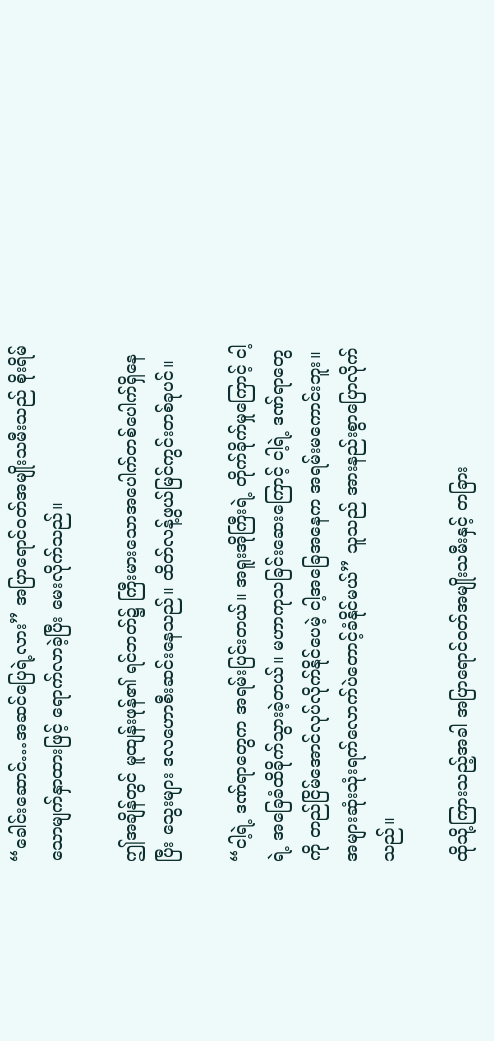“ခေါင်းဆောင်…အဆင်ပြေရဲ့လား” အပြာရောင်ဝတ်အမျိုးသမီးသည် စိုးရိမ်သောမျက်နှာထားဖြင့် ရောက်လာခဲ့ပြီး မေးလိုက်သည်။

ဤအချိန်တွင် မူထျန်းဖုန်၏ ရင်ဘတ်၌ ကြီးမားသောအပေါက်တစ်ပေါက်ရှိနေပြီး သွေးများ ဒလဟောစီးဆင်းနေသည်။ ထိတ်လန့်ဖွယ်မြင်ကွင်းတစ်ခုပင်။

“ငါ့ရဲ့ ဒဏ်ရာတွေက အရမ်းပြင်းတယ်။ အရူးအိုကြီးရဲ့ တိုက်ခိုက်မှုကြောင့် ငါ့ရဲ့ အခြေခံထိခိုက်သွားခဲ့တယ်။ မဟာကုသခြင်းဆေးကြောင့် ငါ့ရဲ့ ဒဏ်ရာတွေကို တည်ငြိမ်အောင်လုပ်လိုက်နိုင်ပေမဲ့ ငါ့အခြေအနေက အရမ်းမကောင်းဘူး။ အများဆုံးသုံးရက်လောက်ပဲတောင့်ခံနိုင်မယ်” သူသည် အားနည်းစွာပြောလိုက်သည်။

ထိုသို့ကြားသည့်အခါ အပြာရောင်ဝတ်အမျိုးသမီးနှင့် တခြား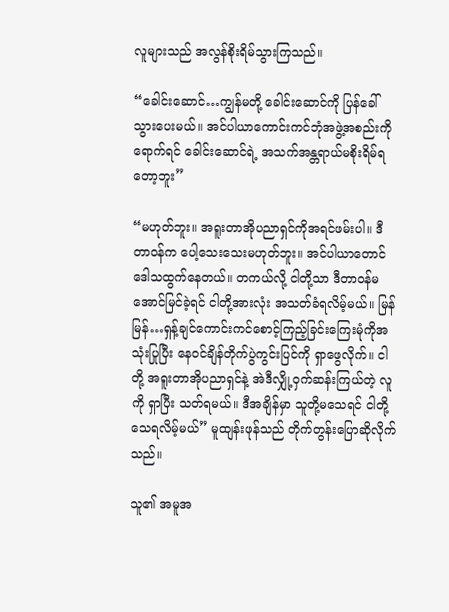လူများသည် အလွန်စိုးရိမ်သွားကြသည်။

“ခေါင်းဆောင်…ကျွန်မတို့ ခေါင်းဆောင်ကို ပြန်ခေါ်သွားပေးမယ်။ အင်ပါယာကောင်းကင်ဘုံအဖွဲ့အစည်းကိုရောက်ရင် ခေါင်းဆောင်ရဲ့ အသက်အန္တရာယ်မစိုးရိမ်ရတော့ဘူး”

“မဟုတ်ဘူး။ အရူးတာအိုပညာရှင်ကိုအရင်ဖမ်းပါ။ ဒီတာဝန်က ပေါ့သေးသေးမဟုတ်ဘူး။ အင်ပါယာတောင်ဒေါသထွက်နေတယ်။ တကယ်လို့ ငါတို့သာ ဒီတာဝန်မအောင်မြင်ခဲ့ရင် ငါတို့အားလုံး အသတ်ခံရလိမ့်မယ်။ မြန်မြန်…ရှန့်ချင်ကောင်းကင်စောင့်ကြည့်ခြင်းကြေးမုံကိုအသုံးပြုပြီး နေဝင်ချိန်တိုက်ပွဲကွင်းပြင်ကို ရှာဖွေလိုက်။ ငါတို့ အရူးတာအိုပညာရှင်နဲ့ အဲဒီလျှို့ဝှက်ဆန်းကြယ်တဲ့ လူကို ရှာပြီး သတ်ရမယ်။ ဒီအချိန်မှာ သူတို့မသေရင် ငါတို့သေရလိမ့်မယ်” မူထျန်းဖုန်သည် တိုက်တွန်းပြောဆိုလိုက်သည်။

သူ၏ အမူအ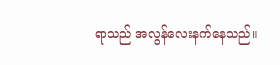ရာသည် အလွန်လေးနက်နေသည်။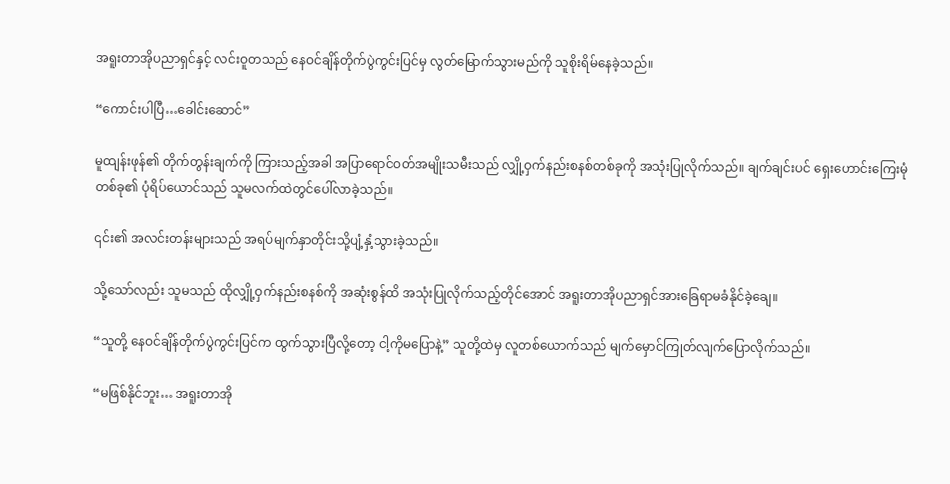အရူးတာအိုပညာရှင်နှင့် လင်းဝူတသည် နေဝင်ချိန်တိုက်ပွဲကွင်းပြင်မှ လွတ်မြောက်သွားမည်ကို သူစိုးရိမ်နေခဲ့သည်။

“ကောင်းပါပြီ…ခေါင်းဆောင်”

မူထျန်းဖုန်၏ တိုက်တွန်းချက်ကို ကြားသည့်အခါ အပြာရောင်ဝတ်အမျိုးသမီးသည် လျှို့ဝှက်နည်းစနစ်တစ်ခုကို အသုံးပြုလိုက်သည်။ ချက်ချင်းပင် ရှေးဟောင်းကြေးမုံတစ်ခု၏ ပုံရိပ်ယောင်သည် သူမလက်ထဲတွင်ပေါ်လာခဲ့သည်။

၎င်း၏ အလင်းတန်းများသည် အရပ်မျက်နှာတိုင်းသို့ပျံ့နှံ့သွားခဲ့သည်။

သို့သော်လည်း သူမသည် ထိုလျှို့ဝှက်နည်းစနစ်ကို အဆုံးစွန်ထိ အသုံးပြုလိုက်သည့်တိုင်အောင် အရူးတာအိုပညာရှင်အားခြေရာမခံနိုင်ခဲ့ချေ။

“သူတို့ နေဝင်ချိန်တိုက်ပွဲကွင်းပြင်က ထွက်သွားပြီလို့‌တော့ ငါ့ကိုမပြောနဲ့” သူတို့ထဲမှ လူတစ်ယောက်သည် မျက်မှောင်ကြုတ်လျက်ပြောလိုက်သည်။

“မဖြစ်နိုင်ဘူး… အရူးတာအို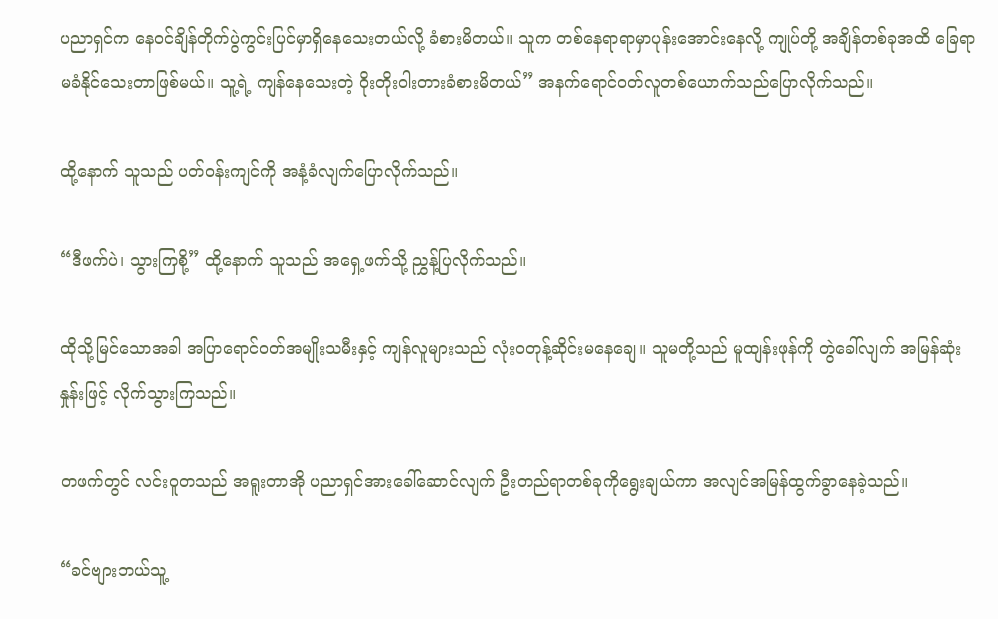ပညာရှင်က နေဝင်ချိန်တိုက်ပွဲကွင်းပြင်မှာရှိနေသေးတယ်လို့ ခံစားမိတယ်။ သူက တ‌စ်နေရာရာမှာပုန်းအောင်းနေလို့ ကျုပ်တို့ အချိန်တစ်ခုအထိ ခြေရာမခံနိုင်သေးတာဖြစ်မယ်။ သူ့ရဲ့ ကျန်နေသေးတဲ့ ဝိုးတိုးဝါးတားခံစားမိတယ်” အနက်ရောင်ဝတ်လူတစ်ယောက်သည်ပြောလိုက်သည်။

ထို့နောက် သူသည် ပတ်ဝန်းကျင်ကို အနံ့ခံလျက်ပြောလိုက်သည်။

“ဒီဖက်ပဲ၊ သွားကြစို့” ထို့နောက် သူသည် အရှေ့ဖက်သို့ ညွှန့်ပြလိုက်သည်။

ထိုသို့မြင်သောအခါ အပြာရောင်ဝတ်အမျိုးသမီးနှင့် ကျန်လူများသည် လုံးဝတုန့်ဆိုင်း‌မနေချေ။ သူမတို့သည် မူထျန်းဖုန်ကို တွဲခေါ်လျက် အမြန်ဆုံးနှုန်းဖြင့် လိုက်သွားကြသည်။

တဖက်တွင် လင်းဝူတသည် အရူးတာအို ပညာရှင်အားခေါ်ဆောင်လျက် ဦးတည်ရာတစ်ခုကိုရွေးချယ်ကာ အလျင်အမြန်ထွက်ခွာနေခဲ့သည်။

“ခင်ဗျားဘယ်သူ့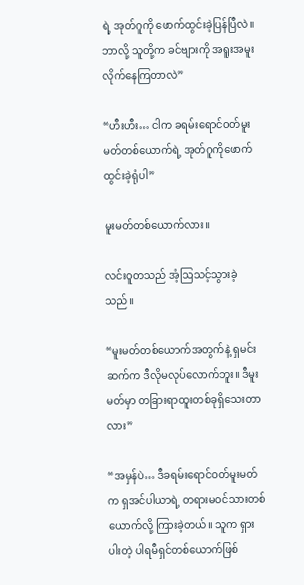ရဲ့ အုတ်ဂူကို‌ ဖောက်ထွင်းခဲ့ပြန်ပြီလဲ။ ဘာလို့ သူတို့က ခင်ဗျားကို အရူးအမူးလိုက်နေကြတာလဲ”

“ဟီးဟီး… ငါက ခရမ်းရောင်ဝတ်မူးမတ်တစ်ယောက်ရဲ့ အုတ်ဂူကိုဖောက်ထွင်းခဲ့ရုံပါ”

မူးမတ်တစ်ယောက်လား။

လင်းဝူတသည် အံ့ဩသင့်သွားခဲ့သည်။

“မူးမတ်တစ်ယောက်အတွက်နဲ့ ရှမင်းဆက်က ဒီလိုမလုပ်လောက်ဘူး။ ဒီမူးမတ်မှာ တခြားရာထူးတစ်ခုရှိသေးတာလား”

“အမှန်ပဲ… ဒီခရမ်းရောင်ဝတ်မူးမတ်က ရှအင်ပါယာရဲ့ တရားမဝင်သားတစ်ယောက်လို့ ကြားခဲ့တယ်။ သူက ရှားပါးတဲ့ ပါရမီရှင်တစ်ယောက်ဖြစ်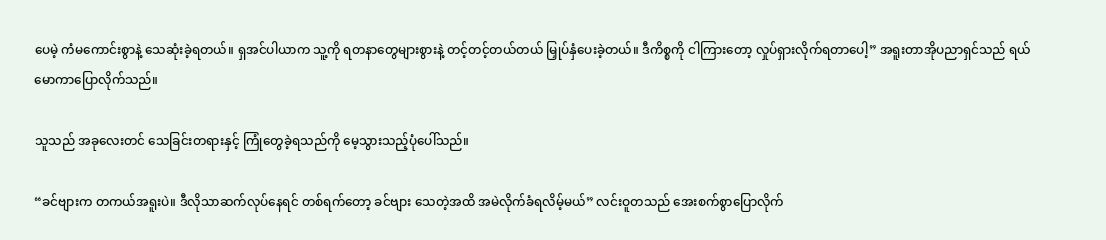ပေမဲ့ ကံမကောင်းစွာနဲ့ သေဆုံးခဲ့ရတယ်။ ရှအင်ပါယာက သူ့ကို ရတနာတွေများစွားနဲ့ တင့်တင့်တယ်တယ် မြှုပ်နှံပေးခဲ့တယ်။ ဒီကိစ္စကို ငါ‌ကြားတော့ လှုပ်ရှားလိုက်ရတာပေါ့” အရူးတာအိုပညာရှင်သည် ရယ်မောကာပြောလိုက်သည်။

သူသည် အခုလေးတင် သေခြင်းတရားနှင့် ကြုံတွေခဲ့ရသည်ကို မေ့သွားသည့်ပုံပေါ်သည်။

“ခင်ဗျားက တကယ်အရူးပဲ။ ဒီလိုသာဆက်လုပ်နေရင် တစ်ရက်တော့ ခင်ဗျား သေတဲ့အထိ အမဲလိုက်ခံရလိမ့်မယ်” လင်းဝူတသည် အေးစက်စွာပြောလိုက်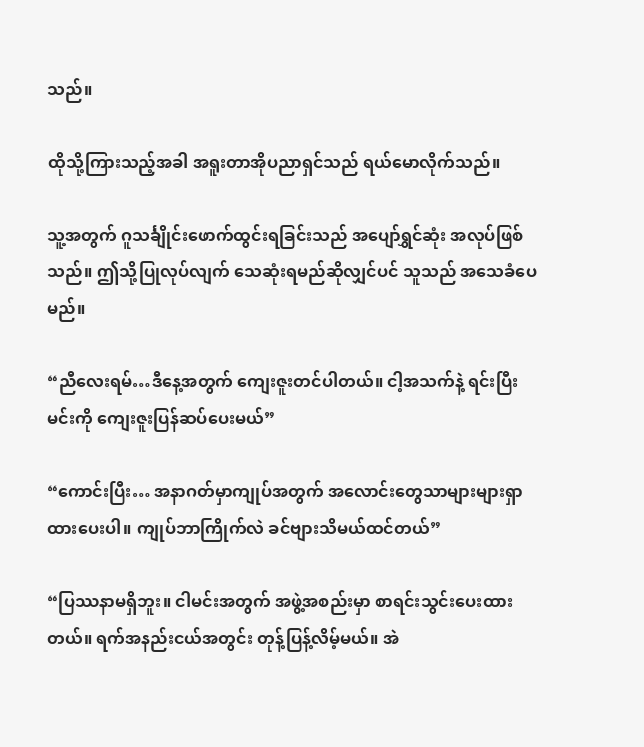သည်။

ထိုသို့ကြားသည့်အခါ အရူးတာအိုပညာရှင်သည် ရယ်မောလိုက်သည်။

သူ့အတွက် ဂူသင်္ချိုင်းဖောက်ထွင်းရခြင်းသည် အပျော်ရွှင်ဆုံး အလုပ်ဖြစ်သည်။ ဤသို့ပြုလုပ်လျက် သေဆုံးရမည်ဆိုလျှင်ပင် သူသည် အသေခံပေမည်။

“ညီလေးရမ်…ဒီနေ့အတွက် ကျေးဇူးတင်ပါတယ်။ ငါ့အသက်နဲ့ ရင်းပြီး မင်းကို ကျေးဇူးပြန်ဆပ်ပေးမယ်”

“ကောင်းပြီး… အနာဂတ်မှာကျုပ်အတွက် အလောင်းတွေသာများများရှာထားပေးပါ။ ကျုပ်ဘာကြိုက်လဲ ခင်ဗျားသိမယ်ထင်တယ်”

“ပြဿနာမရှိဘူး။ ငါမင်းအတွက် အဖွဲ့အစည်းမှာ စာရင်းသွင်းပေးထားတယ်။ ရက်အနည်းငယ်အတွင်း တုန့်ပြန့်လိမ့်မယ်။ အဲ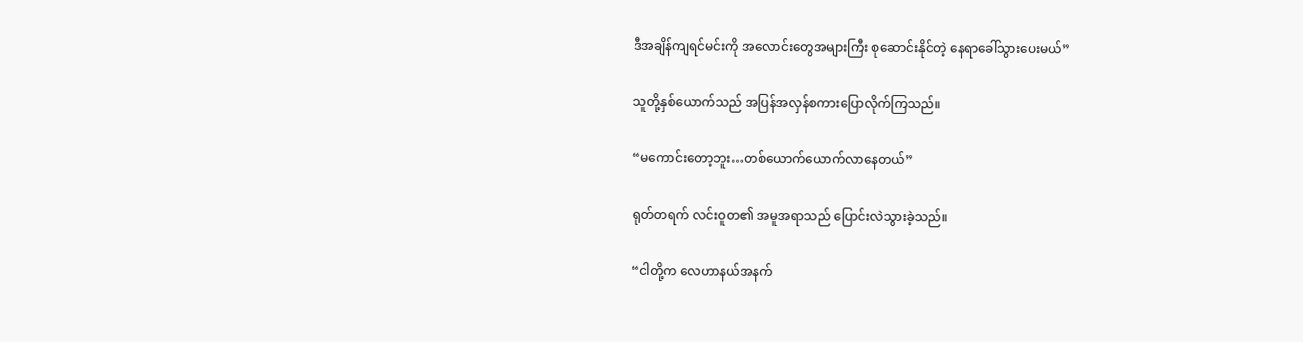ဒီအချိန်ကျရင်မင်းကို အလောင်းတွေအများကြီး စုဆောင်းနိုင်တဲ့ နေရာခေါ်သွားပေးမယ်”

သူတို့နှစ်ယောက်သည် အပြန်အလှန်စကားပြောလိုက်ကြသည်။

“မကောင်းတော့ဘူး…တစ်ယောက်ယောက်လာနေတယ်”

ရုတ်တရက် လင်းဝူတ၏ အမူအရာသည် ပြောင်းလဲသွားခဲ့သည်။

“ငါတို့က လေဟာနယ်အနက်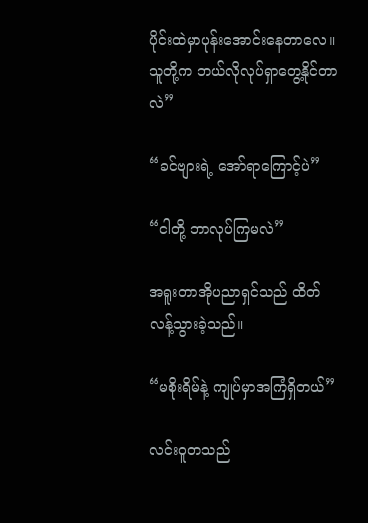ပိုင်းထဲမှာပုန်းအောင်းနေတာလေ။ သူတို့က ဘယ်လိုလုပ်ရှာတွေ့နိုင်တာလဲ”

“ခင်ဗျားရဲ့ အော်ရာကြောင့်ပဲ”

“ငါတို့ ဘာလုပ်ကြမလဲ”

အရူးတာအိုပညာရှင်သည် ထိတ်လန့်သွားခဲ့သည်။

“မစိုးရိမ်နဲ့ ကျုပ်မှာအကြံရှိတယ်”

လင်းဝူတသည်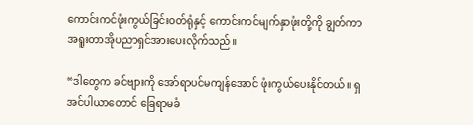ကောင်းကင်ဖုံးကွယ်ခြင်းဝတ်ရုံနှင့် ကောင်းကင်မျက်နှာဖုံးတို့ကို ချွတ်ကာ အရူးတာအိုပညာရှင်အားပေးလိုက်သည်။

“ဒါတွေက ခင်ဗျားကို အော်ရာပင်မကျန်အောင် ဖုံးကွယ်ပေးနိုင်တယ်။ ရှအင်ပါယာတောင် ခြေရာမခံ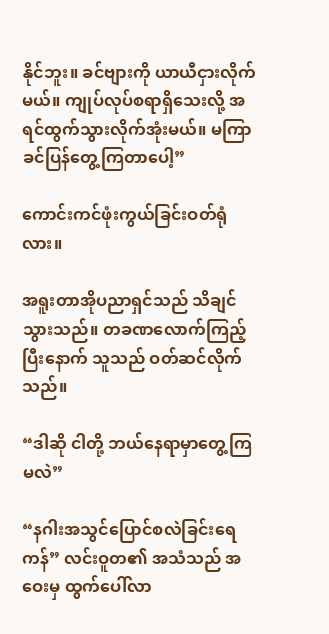နိုင်ဘူး။ ခင်ဗျားကို ယာယီငှားလိုက်မယ်။ ကျုပ်လုပ်စရာရှိသေးလို့ အရင်ထွက်သွားလိုက်အုံးမယ်။ မကြာခင်ပြန်တွေ့ကြတာပေါ့”

ကောင်းကင်ဖုံးကွယ်ခြင်းဝတ်ရုံလား။

အရူးတာအိုပညာရှင်သည် သိချင်သွားသည်။ တခဏလောက်ကြည့်ပြီးနောက် သူသည် ဝတ်ဆင်လိုက်သည်။

“ဒါဆို ငါတို့ ဘယ်နေရာမှာတွေ့ကြမလဲ”

“နဂါးအသွင်ပြောင်စလဲခြင်းရေကန်” လင်းဝူတ၏ အသံသည် အဝေးမှ ထွက်ပေါ်လာ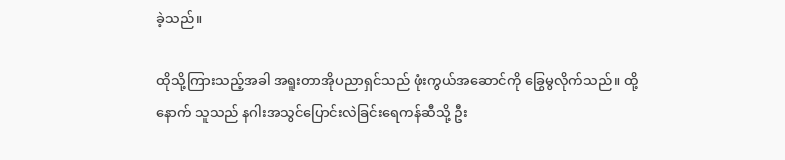ခဲ့သည်။

ထိုသို့ကြားသည့်အခါ အရူးတာအိုပညာရှင်သည် ဖုံးကွယ်အဆောင်ကို ခြွေမွလိုက်သည်။ ထို့နောက် သူသည် နဂါးအသွင်ပြောင်းလဲခြင်းရေကန်ဆီသို့ ဦး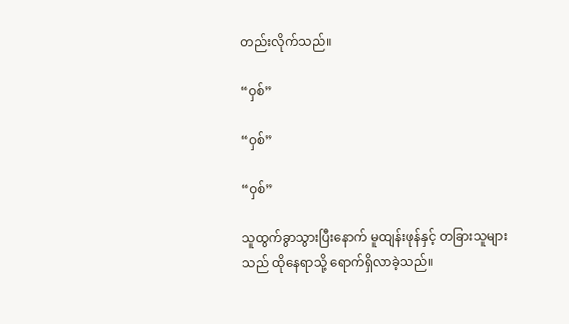တည်းလိုက်သည်။

“ဝှစ်”

“ဝှစ်”

“ဝှစ်”

သူထွက်ခွာသွားပြီးနောက် မူထျန်းဖုန်နှင့် တခြားသူများသည် ထိုနေရာသို့ ရောက်ရှိလာခဲ့သည်။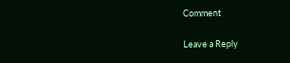Comment

Leave a Reply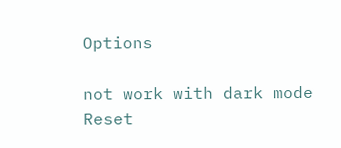Options

not work with dark mode
Reset